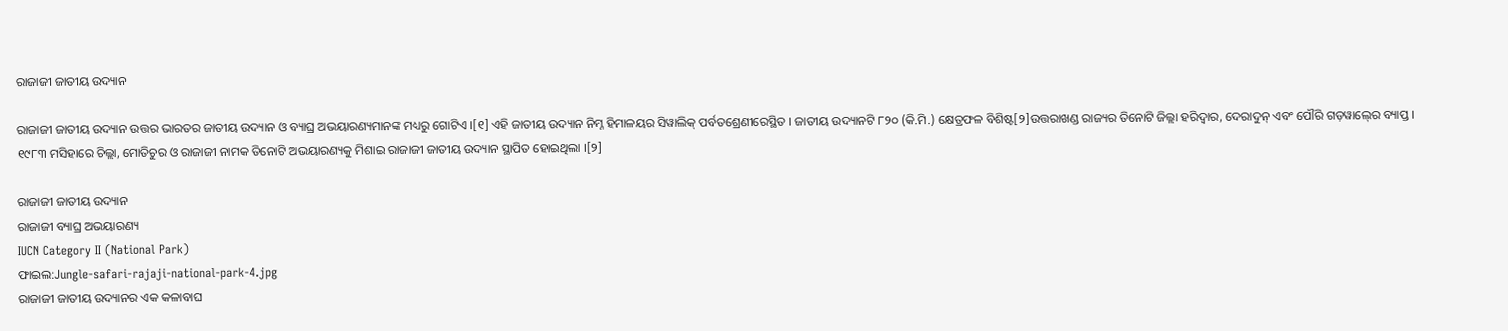ରାଜାଜୀ ଜାତୀୟ ଉଦ୍ୟାନ

ରାଜାଜୀ ଜାତୀୟ ଉଦ୍ୟାନ ଉତ୍ତର ଭାରତର ଜାତୀୟ ଉଦ୍ୟାନ ଓ ବ୍ୟାଘ୍ର ଅଭୟାରଣ୍ୟମାନଙ୍କ ମଧ୍ୟରୁ ଗୋଟିଏ ।[୧] ଏହି ଜାତୀୟ ଉଦ୍ୟାନ ନିମ୍ନ ହିମାଳୟର ସିୱାଲିକ୍ ପର୍ବତଶ୍ରେଣୀରେସ୍ଥିତ । ଜାତୀୟ ଉଦ୍ୟାନଟି ୮୨୦ (କି.ମି.) କ୍ଷେତ୍ରଫଳ ବିଶିଷ୍ଟ[୨]ଉତ୍ତରାଖଣ୍ଡ ରାଜ୍ୟର ତିନୋଟି ଜିଲ୍ଲା ହରିଦ୍ୱାର, ଦେରାଦୁନ୍ ଏବଂ ପୌରି ଗଡ଼ୱାଲ୍‍ରେ ବ୍ୟାପ୍ତ । ୧୯୮୩ ମସିହାରେ ଚିଲ୍ଲା, ମୋତିଚୁର ଓ ରାଜାଜୀ ନାମକ ତିନୋଟି ଅଭୟାରଣ୍ୟକୁ ମିଶାଇ ରାଜାଜୀ ଜାତୀୟ ଉଦ୍ୟାନ ସ୍ଥାପିତ ହୋଇଥିଲା ।[୨]

ରାଜାଜୀ ଜାତୀୟ ଉଦ୍ୟାନ
ରାଜାଜୀ ବ୍ୟାଘ୍ର ଅଭୟାରଣ୍ୟ
IUCN Category II (National Park)
ଫାଇଲ:Jungle-safari-rajaji-national-park-4.jpg
ରାଜାଜୀ ଜାତୀୟ ଉଦ୍ୟାନର ଏକ କଳାବାଘ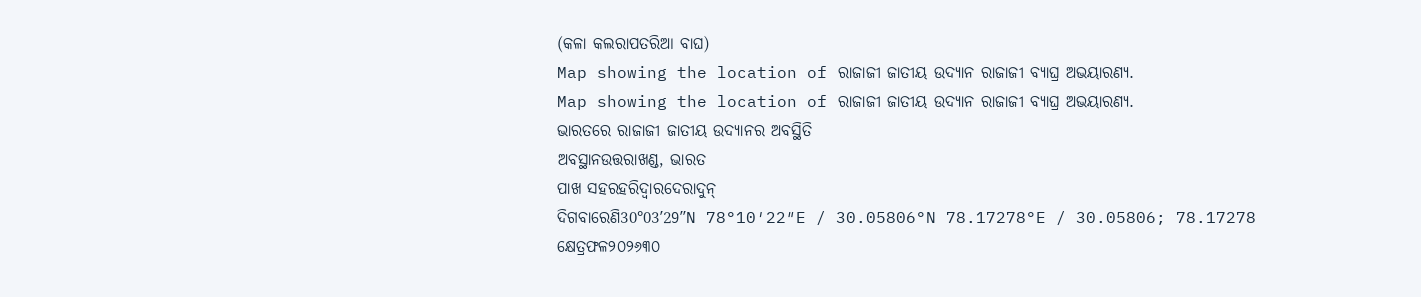(କଳା କଲରାପତରିଆ ବାଘ)
Map showing the location of ରାଜାଜୀ ଜାତୀୟ ଉଦ୍ୟାନ ରାଜାଜୀ ବ୍ୟାଘ୍ର ଅଭୟାରଣ୍ୟ.
Map showing the location of ରାଜାଜୀ ଜାତୀୟ ଉଦ୍ୟାନ ରାଜାଜୀ ବ୍ୟାଘ୍ର ଅଭୟାରଣ୍ୟ.
ଭାରତରେ ରାଜାଜୀ ଜାତୀୟ ଉଦ୍ୟାନର ଅବସ୍ଥିତି
ଅବସ୍ଥାନଉତ୍ତରାଖଣ୍ଡ, ଭାରତ
ପାଖ ସହରହରିଦ୍ୱାରଦେରାଦୁନ୍
ଦିଗବାରେଣି30°03′29″N 78°10′22″E / 30.05806°N 78.17278°E / 30.05806; 78.17278
କ୍ଷେତ୍ରଫଳ୨୦୨୬୩୦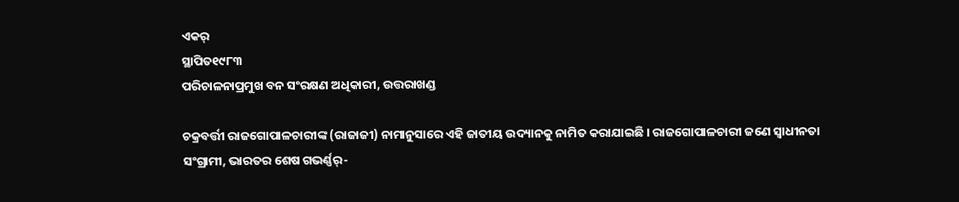ଏକର୍
ସ୍ଥାପିତ୧୯୮୩
ପରିଚାଳନାପ୍ରମୁଖ ବନ ସଂରକ୍ଷଣ ଅଧିକାରୀ, ଉତ୍ତରାଖଣ୍ଡ

ଚକ୍ରବର୍ତ୍ତୀ ରାଜଗୋପାଳଚାରୀଙ୍କ (ରାଜାଜୀ) ନାମାନୁସାରେ ଏହି ଜାତୀୟ ଉଦ୍ୟାନକୁ ନାମିତ କରାଯାଇଛି । ରାଜଗୋପାଳଚାରୀ ଜଣେ ସ୍ୱାଧୀନତା ସଂଗ୍ରାମୀ, ଭାରତର ଶେଷ ଗଭର୍ଣ୍ଣର୍-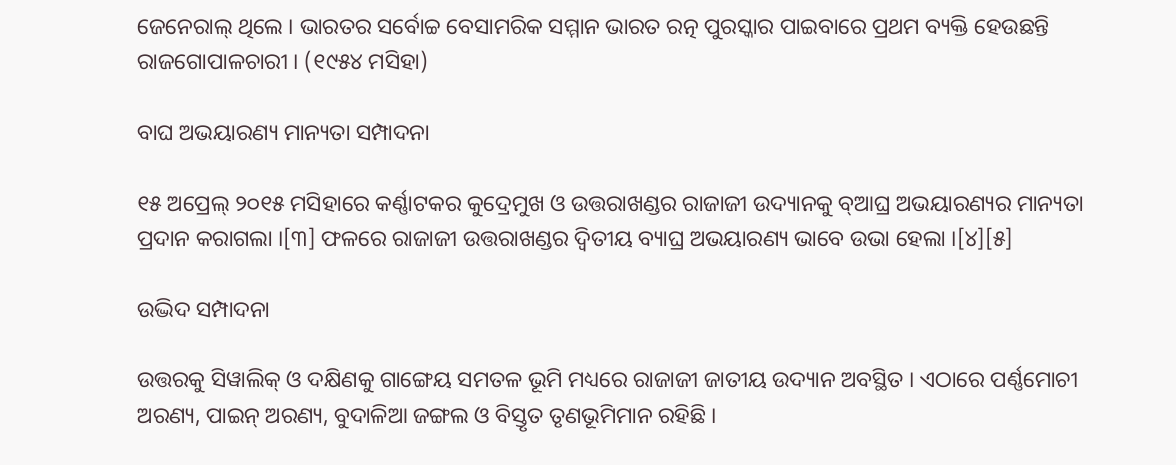ଜେନେରାଲ୍ ଥିଲେ । ଭାରତର ସର୍ବୋଚ୍ଚ ବେସାମରିକ ସମ୍ମାନ ଭାରତ ରତ୍ନ ପୁରସ୍କାର ପାଇବାରେ ପ୍ରଥମ ବ୍ୟକ୍ତି ହେଉଛନ୍ତି ରାଜଗୋପାଳଚାରୀ । (୧୯୫୪ ମସିହା)

ବାଘ ଅଭୟାରଣ୍ୟ ମାନ୍ୟତା ସମ୍ପାଦନା

୧୫ ଅପ୍ରେଲ୍ ୨୦୧୫ ମସିହାରେ କର୍ଣ୍ଣାଟକର କୁଦ୍ରେମୁଖ ଓ ଉତ୍ତରାଖଣ୍ଡର ରାଜାଜୀ ଉଦ୍ୟାନକୁ ବ୍ଆଘ୍ର ଅଭୟାରଣ୍ୟର ମାନ୍ୟତା ପ୍ରଦାନ କରାଗଲା ।[୩] ଫଳରେ ରାଜାଜୀ ଉତ୍ତରାଖଣ୍ଡର ଦ୍ୱିତୀୟ ବ୍ୟାଘ୍ର ଅଭୟାରଣ୍ୟ ଭାବେ ଉଭା ହେଲା ।[୪][୫]

ଉଦ୍ଭିଦ ସମ୍ପାଦନା

ଉତ୍ତରକୁ ସିୱାଲିକ୍ ଓ ଦକ୍ଷିଣକୁ ଗାଙ୍ଗେୟ ସମତଳ ଭୂମି ମଧ୍ୟରେ ରାଜାଜୀ ଜାତୀୟ ଉଦ୍ୟାନ ଅବସ୍ଥିତ । ଏଠାରେ ପର୍ଣ୍ଣମୋଚୀ ଅରଣ୍ୟ, ପାଇନ୍ ଅରଣ୍ୟ, ବୁଦାଳିଆ ଜଙ୍ଗଲ ଓ ବିସ୍ତୃତ ତୃଣଭୂମିମାନ ରହିଛି ।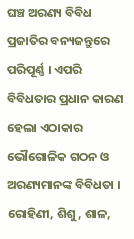ଘଞ୍ଚ ଅରଣ୍ୟ ବିବିଧ ପ୍ରଜାତିର ବନ୍ୟଜନ୍ତୁରେ ପରିପୂର୍ଣ୍ଣ । ଏପରି ବିବିଧତାର ପ୍ରଧାନ କାରଣ ହେଲା ଏଠାକାର ଭୌଗୋଳିକ ଗଠନ ଓ ଅରଣ୍ୟମାନଙ୍କ ବିବିଧତା । ରୋହିଣୀ, ଶିଶୁ, ଶାଳ,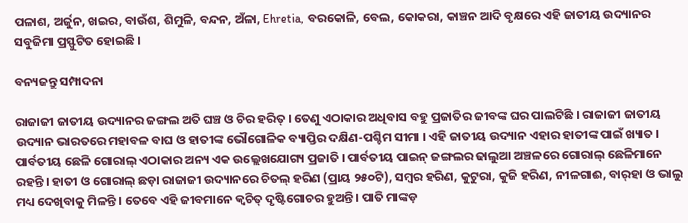ପଳାଶ, ଅର୍ଜୁନ, ଖଇର, ବାଉଁଶ, ଶିମୁଳି, ବନ୍ଦନ, ଅଁଳା, Ehretia, ବରକୋଳି, ବେଲ, କୋକରା, କାଞ୍ଚନ ଆଦି ବୃକ୍ଷରେ ଏହି ଜାତୀୟ ଉଦ୍ୟାନର ସବୁଜିମା ପ୍ରସ୍ଫୁଟିତ ହୋଇଛି ।

ବନ୍ୟଜନ୍ତୁ ସମ୍ପାଦନା

ରାଜାଜୀ ଜାତୀୟ ଉଦ୍ୟାନର ଜଙ୍ଗଲ ଅତି ଘଞ୍ଚ ଓ ଚିର ହରିତ୍ । ତେଣୁ ଏଠାକାର ଅଧିବାସ ବହୁ ପ୍ରଜାତିର ଜୀବଙ୍କ ଘର ପାଲଟିଛି । ରାଜାଜୀ ଜାତୀୟ ଉଦ୍ୟାନ ଭାରତରେ ମହାବଳ ବାଘ ଓ ହାତୀଙ୍କ ଭୌଗୋଳିକ ବ୍ୟାପ୍ତିର ଦକ୍ଷିଣ-ପଶ୍ଚିମ ସୀମା । ଏହି ଜାତୀୟ ଉଦ୍ୟାନ ଏହାର ହାତୀଙ୍କ ପାଇଁ ଖ୍ୟାତ । ପାର୍ବତୀୟ ଛେଳି ଗୋରାଲ୍ ଏଠାକାର ଅନ୍ୟ ଏକ ଉଲ୍ଲେଖଯୋଗ୍ୟ ପ୍ରଜାତି । ପାର୍ବତୀୟ ପାଇନ୍ ଜଙ୍ଗଲର ଢାଲୁଆ ଅଞ୍ଚଳରେ ଗୋରାଲ୍ ଛେଳିମାନେ ରହନ୍ତି । ହାତୀ ଓ ଗୋରାଲ୍ ଛଡ଼ା ରାଜାଜୀ ଉଦ୍ୟାନରେ ଚିତଲ୍ ହରିଣ (ପ୍ରାୟ ୨୫୦ଟି), ସମ୍ବର ହରିଣ, କୁଟୁରା, କୁଜି ହରିଣ, ନୀଳଗାଈ, ବାର୍‍ହା ଓ ଭାଲୁ ମଧ୍ୟ ଦେଖିବାକୁ ମିଳନ୍ତି । ତେବେ ଏହି ଜୀବମାନେ କ୍ୱଚିତ୍ ଦୃଷ୍ଟିଗୋଚର ହୁଅନ୍ତି । ପାତି ମାଙ୍କଡ଼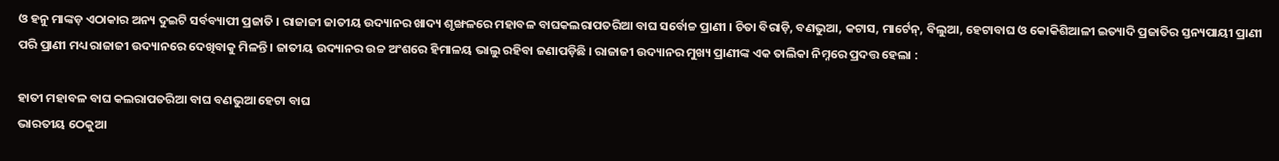ଓ ହନୁ ମାଙ୍କଡ଼ ଏଠାକାର ଅନ୍ୟ ଦୁଇଟି ସର୍ବବ୍ୟାପୀ ପ୍ରଜାତି । ରାଜାଜୀ ଜାତୀୟ ଉଦ୍ୟାନର ଖାଦ୍ୟ ଶୃଙ୍ଖଳରେ ମହାବଳ ବାଘକଲରାପତରିଆ ବାଘ ସର୍ବୋଚ୍ଚ ପ୍ରାଣୀ । ଚିତା ବିରାଡ଼ି, ବଣଭୁଆ, କଟାସ, ମାର୍ଟେନ୍, ବିଲୁଆ, ହେଟାବାଘ ଓ କୋକିଶିଆଳୀ ଇତ୍ୟାଦି ପ୍ରଜାତିର ସ୍ତନ୍ୟପାୟୀ ପ୍ରାଣୀ ପରି ପ୍ରାଣୀ ମଧ୍ୟ ରାଜାଜୀ ଉଦ୍ୟାନରେ ଦେଖିବାକୁ ମିଳନ୍ତି । ଜାତୀୟ ଉଦ୍ୟାନର ଉଚ୍ଚ ଅଂଶରେ ହିମାଳୟ ଭାଲୁ ରହିବା ଜଣାପଡ଼ିଛି । ରାଜାଜୀ ଉଦ୍ୟାନର ମୁଖ୍ୟ ପ୍ରାଣୀଙ୍କ ଏକ ତାଲିକା ନିମ୍ନରେ ପ୍ରଦତ୍ତ ହେଲା :

ହାତୀ ମହାବଳ ବାଘ କଲରାପତରିଆ ବାଘ ବଣଭୁଆ ହେଟା ବାଘ
ଭାରତୀୟ ଠେକୁଆ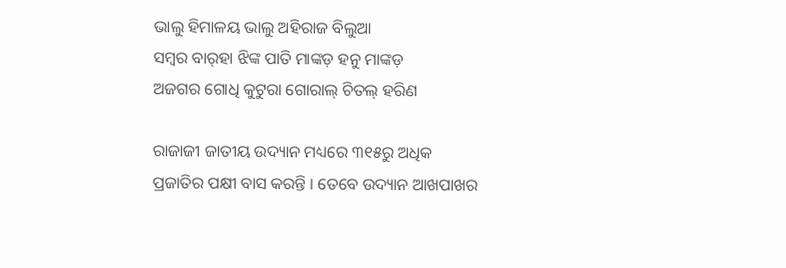ଭାଲୁ ହିମାଳୟ ଭାଲୁ ଅହିରାଜ ବିଲୁଆ
ସମ୍ବର ବାର୍‍ହା ଝିଙ୍କ ପାତି ମାଙ୍କଡ଼ ହନୁ ମାଙ୍କଡ଼
ଅଜଗର ଗୋଧି କୁଟୁରା ଗୋରାଲ୍ ଚିତଲ୍ ହରିଣ

ରାଜାଜୀ ଜାତୀୟ ଉଦ୍ୟାନ ମଧ୍ୟରେ ୩୧୫ରୁ ଅଧିକ ପ୍ରଜାତିର ପକ୍ଷୀ ବାସ କରନ୍ତି । ତେବେ ଉଦ୍ୟାନ ଆଖପାଖର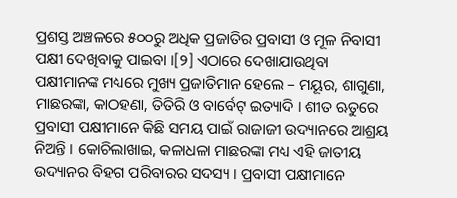ପ୍ରଶସ୍ତ ଅଞ୍ଚଳରେ ୫୦୦ରୁ ଅଧିକ ପ୍ରଜାତିର ପ୍ରବାସୀ ଓ ମୂଳ ନିବାସୀ ପକ୍ଷୀ ଦେଖିବାକୁ ପାଇବା ।[୨] ଏଠାରେ ଦେଖାଯାଉଥିବା ପକ୍ଷୀମାନଙ୍କ ମଧ୍ୟରେ ମୁଖ୍ୟ ପ୍ରଜାତିମାନ ହେଲେ – ମୟୂର, ଶାଗୁଣା, ମାଛରଙ୍କା, କାଠହଣା, ତିତିରି ଓ ବାର୍ବେଟ୍ ଇତ୍ୟାଦି । ଶୀତ ଋତୁରେ ପ୍ରବାସୀ ପକ୍ଷୀମାନେ କିଛି ସମୟ ପାଇଁ ରାଜାଜୀ ଉଦ୍ୟାନରେ ଆଶ୍ରୟ ନିଅନ୍ତି । କୋଚିଲାଖାଇ, କଳାଧଳା ମାଛରଙ୍କା ମଧ୍ୟ ଏହି ଜାତୀୟ ଉଦ୍ୟାନର ବିହଗ ପରିବାରର ସଦସ୍ୟ । ପ୍ରବାସୀ ପକ୍ଷୀମାନେ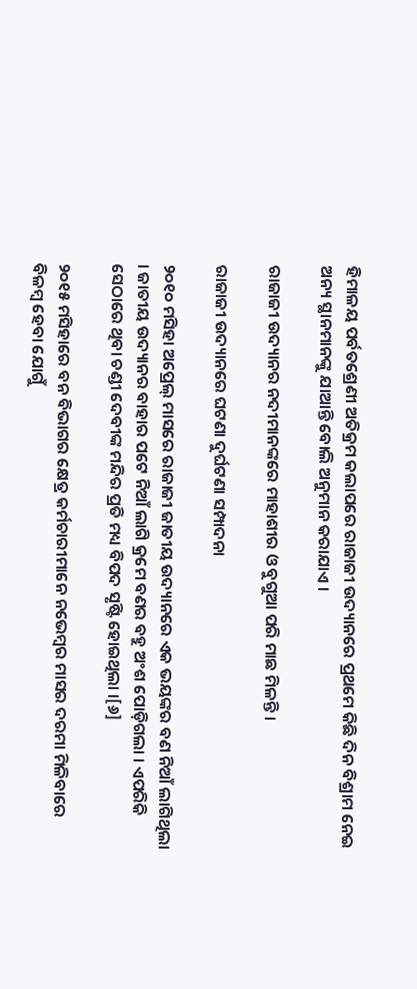ହିମାଳୟ ପର୍ବତଶ୍ରେଣୀ ଅତିକ୍ରମ କଲାପରେ ରାଜାଜୀ ଉଦ୍ୟାନରେ ପ୍ରଥମେ କିଛି ଦିନ ବିଶ୍ରାମ ନେଇ ଅନ୍ୟ ସ୍ଥାନମାନଙ୍କୁ ଯାଆନ୍ତି ବୋଲି ଅନୁମାନ କରାଯାଏ ।

ରାଜାଜୀ ଉଦ୍ୟାନର ନଦୀମାନଙ୍କରେ ମାହାଶୀର ଓ ବୁଗୁଆ ପରି ମାଛ ମିଳନ୍ତି ।

ରାଜାଜୀ ଉଦ୍ୟାନରେ ଘଟଣା ଦୁର୍ଘଟଣା ସମ୍ପାଦନା

୨୦୧୦ ମସିହା ଅପ୍ରେଲ୍ ମାସରେ ରାଜାଜୀ ଜାତୀୟ ଉଦ୍ୟାନରେ ଏକ ଭୟଙ୍କର ବଣ ନିଆଁ ଲାଗିଥିଲା । ଜାତୀୟ ଉଦ୍ୟାନର ବାହାର ପଟେ ନିଆଁ ଲାଗି କ୍ରମେ ବଣର ବହୁ ଅଂଶ ପୋଡ଼ିଗଲା । ଏପରିକି ସେଠାରେ ଥିବା ଚଣ୍ଡୀ ଦେବୀଙ୍କ ମନ୍ଦିର ପ୍ରତି ମଧ୍ୟ ବିପଦ ସୃଷ୍ଟି ହୋଇଥିଲା ।[୬]

୨୦୧୫ ମସିହାରେ ବନ ବିଭାଗର କ୍ଷେତ୍ର କର୍ମଚାରୀମାନେ ନଭେମ୍ବର ମାସର ଦରମା ମିଳିବାରେ ବିଳମ୍ବ ହେବା ଯୋଗୁଁ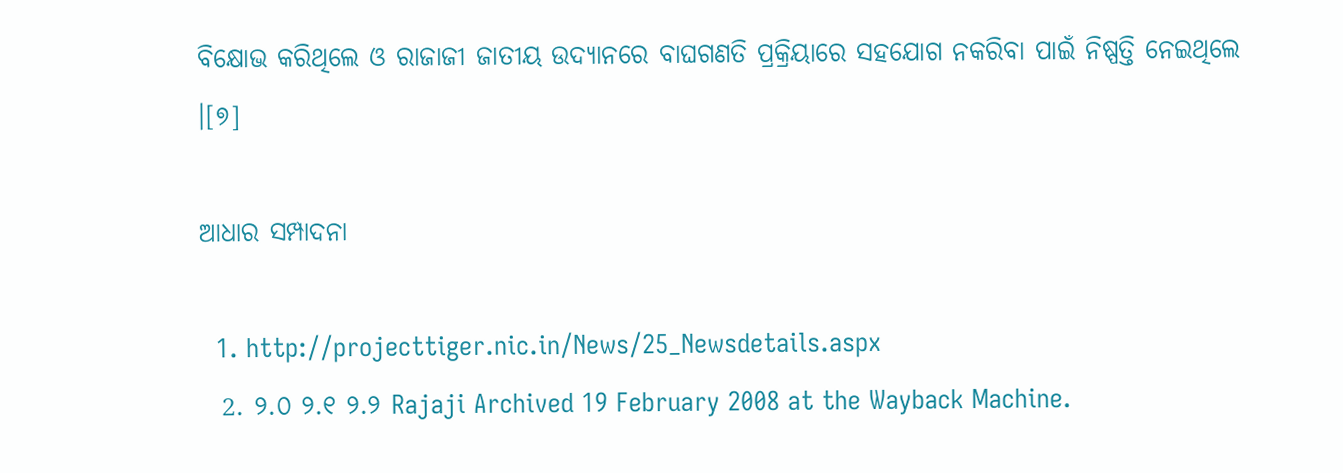ବିକ୍ଷୋଭ କରିଥିଲେ ଓ ରାଜାଜୀ ଜାତୀୟ ଉଦ୍ୟାନରେ ବାଘଗଣତି ପ୍ରକ୍ରିୟାରେ ସହଯୋଗ ନକରିବା ପାଇଁ ନିଷ୍ପତ୍ତି ନେଇଥିଲେ ।[୭]

ଆଧାର ସମ୍ପାଦନା

  1. http://projecttiger.nic.in/News/25_Newsdetails.aspx
  2. ୨.୦ ୨.୧ ୨.୨ Rajaji Archived 19 February 2008 at the Wayback Machine.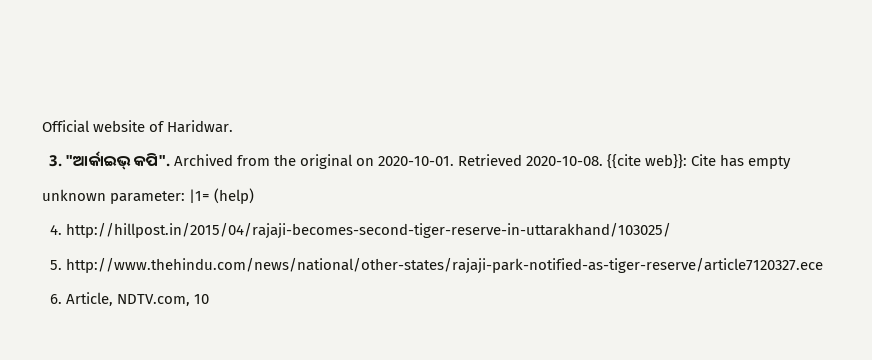Official website of Haridwar.
  3. "ଆର୍କାଇଭ୍ କପି". Archived from the original on 2020-10-01. Retrieved 2020-10-08. {{cite web}}: Cite has empty unknown parameter: |1= (help)
  4. http://hillpost.in/2015/04/rajaji-becomes-second-tiger-reserve-in-uttarakhand/103025/
  5. http://www.thehindu.com/news/national/other-states/rajaji-park-notified-as-tiger-reserve/article7120327.ece
  6. Article, NDTV.com, 10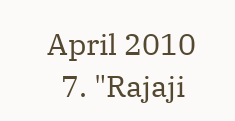April 2010
  7. "Rajaji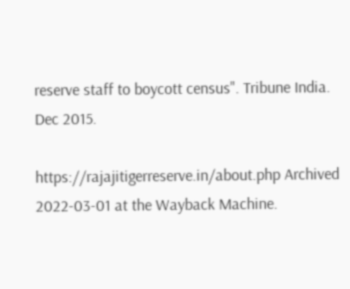reserve staff to boycott census". Tribune India. Dec 2015.

https://rajajitigerreserve.in/about.php Archived 2022-03-01 at the Wayback Machine.